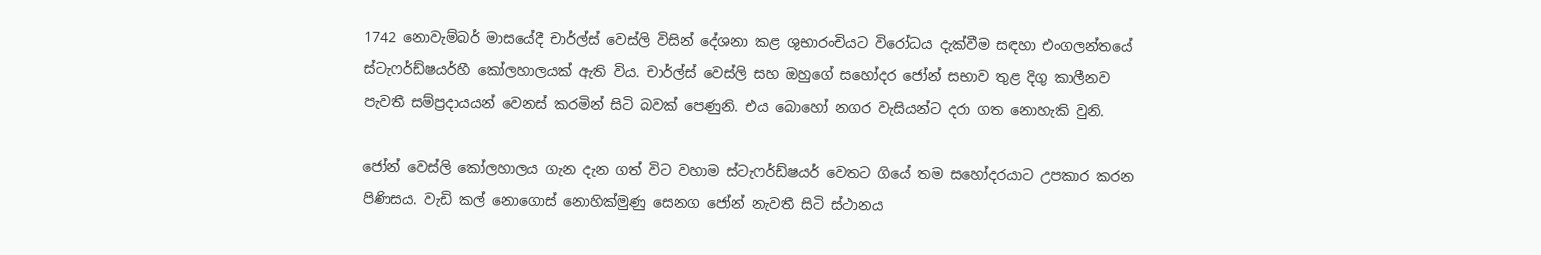1742 නොවැම්බර් මාසයේදී චාර්ල්ස් වෙස්ලි විසින් දේශනා කළ ශුභාරංචියට විරෝධය දැක්වීම සඳහා එංගලන්තයේ ස්ටැෆර්ඩ්ෂයර්හී කෝලහාලයක් ඇති විය. චාර්ල්ස් වෙස්ලි සහ ඔහුගේ සහෝදර ජෝන් සභාව තුළ දිගු කාලීනව පැවතී සම්ප්‍රදායයන් වෙනස් කරමින් සිටි බවක් පෙණුනි. එය බොහෝ නගර වැසියන්ට දරා ගත නොහැකි වුනි.

ජෝන් වෙස්ලි කෝලහාලය ගැන දැන ගත් විට වහාම ස්ටැෆර්ඩ්ෂයර් වෙතට ගියේ තම සහෝදරයාට උපකාර කරන පිණිසය. වැඩි කල් නොගොස් නොහික්මුණු සෙනග ජෝන් නැවතී සිටි ස්ථානය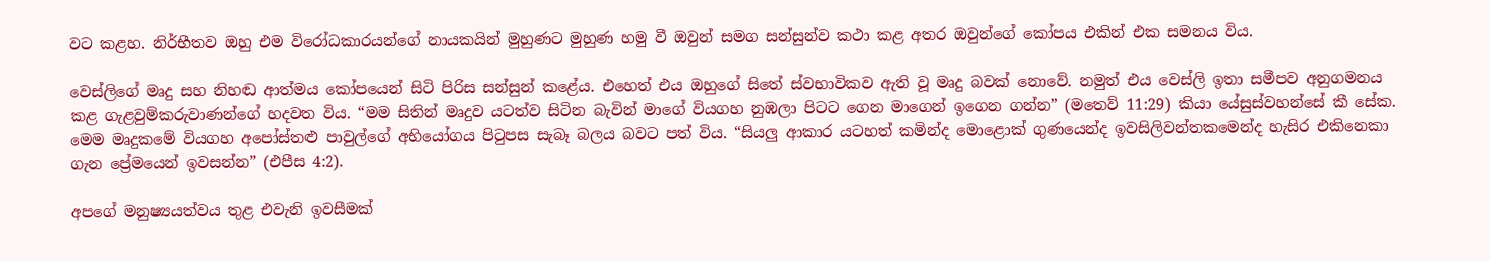වට කළහ. නිර්භීතව ඔහු එම විරෝධකාරයන්ගේ නායකයින් මුහුණට මුහුණ හමු වී ඔවුන් සමග සන්සුන්ව කථා කළ අතර ඔවුන්ගේ කෝපය එකින් එක සමනය විය.

වෙස්ලිගේ මෘදු සහ නිහඬ ආත්මය කෝපයෙන් සිටි පිරිස සන්සුන් කළේය. එහෙත් එය ඔහුගේ සිතේ ස්වභාවිකව ඇති වූ මෘදු බවක් නොවේ. නමුත් එය වෙස්ලි ඉතා සමීපව අනුගමනය කළ ගැළවුම්කරුවාණන්ගේ හදවත විය. “මම සිතින් මෘදුව යටත්ව සිටින බැවින් මාගේ වියගහ නුඹලා පිටට ගෙන මාගෙන් ඉගෙන ගන්න” (මතෙව් 11:29) කියා යේසුස්වහන්සේ කී සේක. මෙම මෘදුකමේ වියගහ අපෝස්තළු පාවුල්ගේ අභියෝගය පිටුපස සැබෑ බලය බවට පත් විය. “සියලු ආකාර යටහත් කමින්ද මොළොක් ගුණයෙන්ද ඉවසිලිවන්තකමෙන්ද හැසිර එකිනෙකා ගැන ප්‍රේමයෙන් ඉවසන්න” (එපීස 4:2).

අපගේ මනුෂ්‍යයත්වය තුළ එවැනි ඉවසීමක්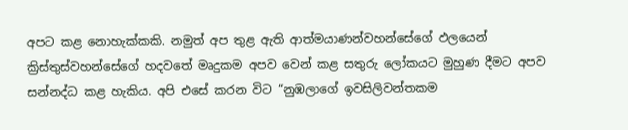අපට කළ නොහැක්කකි. නමුත් අප තුළ ඇති ආත්මයාණන්වහන්සේගේ ඵලයෙන් ක්‍රිස්තුස්වහන්සේගේ හදවතේ මෘදුකම අපව වෙන් කළ සතුරු ලෝකයට මුහුණ දීමට අපව සන්නද්ධ කළ හැකිය. අපි එසේ කරන විට “නුඹලාගේ ඉවසිලිවන්තකම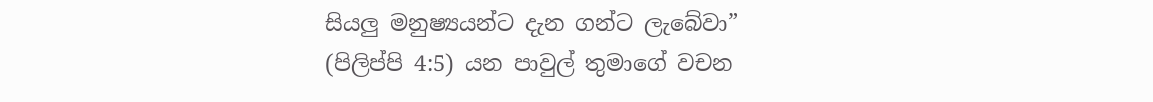සියලු මනුෂ්‍යයන්ට දැන ගන්ට ලැබේවා” (පිලිප්පි 4:5) යන පාවුල් තුමාගේ වචන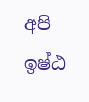අපි ඉෂ්ඨ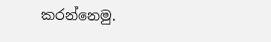කරන්නෙමු.